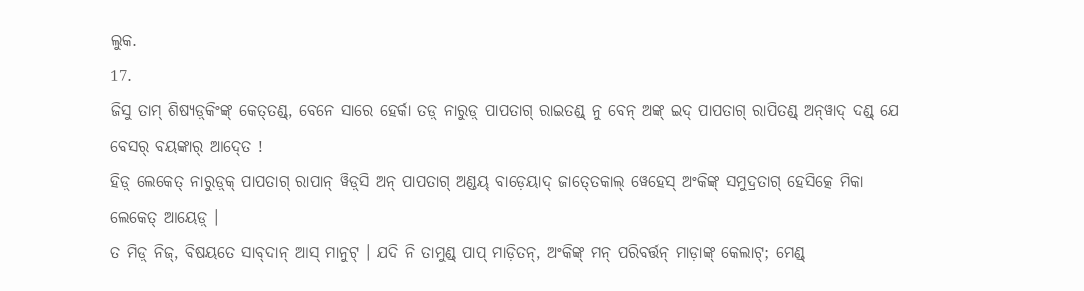ଲୁକ.
17.
ଜିସୁ ତାମ୍ ଶିଷ୍ୟଡ଼୍‍କିଂଙ୍କ୍ କେତ୍‍ତଣ୍ଡ୍, ବେନେ ସାରେ ହେର୍କା ତଡ଼୍ ନାରୁଡ଼୍ ପାପତାଗ୍ ରାଇତଣ୍ଡ୍ ନୁ ବେନ୍ ଅଙ୍କ୍‌ ଇଦ୍ ପାପତାଗ୍ ରାପିତଣ୍ଡ୍ ଅନ୍‌‍ୱାଦ୍ ଦଣ୍ଡ୍ ଯେ ବେସର୍ ବୟଙ୍କାର୍ ଆଦ୍‍ତେ !
ହିଡ଼୍ ଲେକେତ୍‌ ନାରୁଡ଼୍‍କ୍ ପାପତାଗ୍ ରାପାନ୍ ୱିଡ଼୍‍ସି ଅନ୍‌ ପାପତାଗ୍ ଅଣ୍ଡୟ୍‌ ବାଡ଼େୟାଦ୍ ଜାତ୍‍ତେକାଲ୍ ୱେହେସ୍ ଅଂକିଙ୍କ୍‌ ସମୁଦ୍ରତାଗ୍ ହେସିତ୍କେ ମିକା ଲେକେତ୍ ଆୟେଡ଼୍ ।
ତ ମିଡ଼୍ ନିଜ୍, ବିଷୟତେ ସାବ୍‍ଦାନ୍ ଆସ୍ ମାନୁଟ୍ । ଯଦି ନି ତାମୁଣ୍ଡ୍‌ ପାପ୍‌ ମାଡ଼ିତନ୍, ଅଂକିଙ୍କ୍‌ ମନ୍‍ ପରିବର୍ତ୍ତନ୍ ମାଡ଼ାଙ୍କ୍ କେଲାଟ୍; ମେଣ୍ଡ୍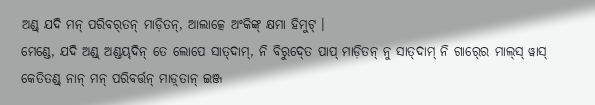ଅଣ୍ଡ୍‌ ଯଦି ମନ୍ ପରିବର୍‍ତନ୍ ମାଡ଼ିତନ୍, ଆଲାତ୍କେ ଅଂକିଙ୍କ୍‌ କ୍ଷମା ହିମୁଟ୍ ।
ମେଣ୍ଡେ, ଯଦି ଅଣ୍ଡ୍‌ ଅଣ୍ଡୟ୍‌‍ଦିନ୍ ତେ ଲୋପେ ସାତ୍‍ଦାମ୍, ନି ବିରୁଦ୍‍ତେ ପାପ୍‌ ମାଡ଼ିତନ୍ ନୁ ସାତ୍‍ଦାମ୍ ନି ଗାର୍‍ରେ ମାଲ୍‍ସ୍ ୱାସ୍ କେତିତଣ୍ଡ୍ ନାନ୍ ମନ୍‍ ପରିବର୍ତ୍ତନ୍ ମାଡ଼୍‍ତାନ୍ ଇଞ୍ଜ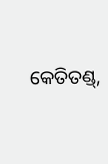କେତିତଣ୍ଡ୍,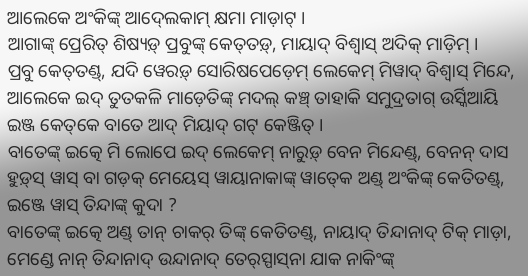ଆଲେକେ ଅଂକିଙ୍କ୍‌ ଆଦ୍‍ଲେକାମ୍ କ୍ଷମା ମାଡ଼ାଟ୍ ।
ଆଗାଙ୍କ୍ ପ୍ରେରିତ୍‍ ଶିଷ୍ୟଡ଼୍ ପ୍ରବୁଙ୍କ୍ କେତ୍‍ତଡ଼୍, ମାୟାଦ୍‌ ବିଶ୍ୱାସ୍ ଅଦିକ୍‌ ମାଡ଼ିମ୍ ।
ପ୍ରବୁ କେତ୍‍ତଣ୍ଡ୍, ଯଦି ୱେରଡ଼୍ ସୋରିଷପେଡ଼େମ୍ ଲେକେମ୍ ମିୱାଦ୍ ବିଶ୍ୱାସ୍ ମିନ୍ଦେ, ଆଲେକେ ଇଦ୍ ତୁତକଳି ମାଡ଼େତିଙ୍କ୍ ମଦଲ୍ କଞ୍ଚ୍ ତାହାକି ସମୁଦ୍ରତାଗ୍ ଉର୍ସ୍କିଆୟି ଇଞ୍ଜ କେତ୍‌କେ ବାତେ ଆଦ୍‌ ମିୟାଦ୍‌ ଗଟ୍‌ କେଞ୍ଜିତ୍ ।
ବାତେଙ୍କ୍ ଇତ୍କେ ମି ଲୋପେ ଇଦ୍ ଲେକେମ୍ ନାରୁଡ଼୍ ବେନ ମିନ୍ଦେଣ୍ଡ୍, ବେନନ୍ ଦାସ ହୁଡ଼୍‍ସ୍ ୱାସ୍ ବା ଗଡ଼କ୍‍ ମେୟେସ୍ ୱାୟାନାକାଙ୍କ୍ ୱାତ୍‍କେ ଅଣ୍ଡ୍‌ ଅଂକିଙ୍କ୍‌ କେତିତଣ୍ଡ୍, ଇଞ୍ଜେ ୱାସ୍ ତିନ୍ଦାଙ୍କ୍ କୁଦା ?
ବାତେଙ୍କ୍ ଇତ୍କେ ଅଣ୍ଡ୍‌ ତାନ୍ ଚାକର୍ ତିଙ୍କ୍ କେତିତଣ୍ଡ୍, ନାୟାଦ୍ ତିନ୍ଦାନାଦ୍ ଟିକ୍ ମାଡ଼ା, ମେଣ୍ଡେ ନାନ୍ ତିନ୍ଦାନାଦ୍ ଉନ୍ଦାନାଦ୍ ତେର୍‍ସ୍ପାସ୍‍ନା ଯାକ ନାକିଂଙ୍କ୍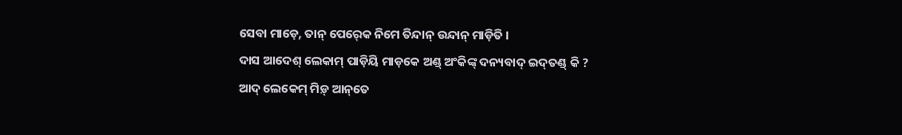ସେବା ମାଡ଼େ, ତାନ୍ ପେର୍‍କେ ନିମେ ତିନ୍ଦାନ୍ ଉନ୍ଦାନ୍ ମାଡ଼ିତି ।
ଦାସ ଆଦେଶ୍‍ ଲେକାମ୍ ପାଡ଼ିୟି ମାଡ଼କେ ଅଣ୍ଡ୍‌ ଅଂକିଙ୍କ୍‌ ଦନ୍ୟବାଦ୍ ଇଦ୍‍ତଣ୍ଡ୍ କି ?
ଆଦ୍ ଲେକେମ୍ ମିଡ଼୍ ଆନ୍‌‍ତେ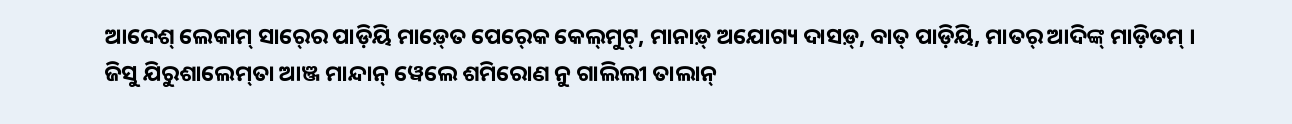ଆଦେଶ୍‍ ଲେକାମ୍ ସାର୍‍ରେ ପାଡ଼ିୟି ମାଡ଼୍‍ତେ ପେର୍‍କେ କେଲ୍‍ମୁଟ୍, ମାନାଡ଼୍ ଅଯୋଗ୍ୟ ଦାସଡ଼୍, ବାତ୍ ପାଡ଼ିୟି, ମାତର୍ ଆଦିଙ୍କ୍ ମାଡ଼ିତମ୍ ।
ଜିସୁ ଯିରୁଶାଲେମ୍‍ତା ଆଞ୍ଜ ମାନ୍ଦାନ୍ ୱେଲେ ଶମିରୋଣ ନୁ ଗାଲିଲୀ ତାଲାନ୍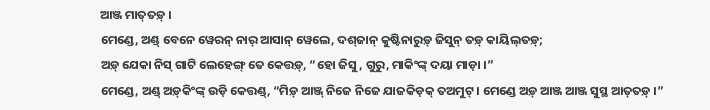ଆଞ୍ଜ ମାତ୍‍ତଡ଼୍ ।
ମେଣ୍ଡେ, ଅଣ୍ଡ୍‌ ବେନେ ୱେରନ୍ ନାର୍ ଆସାନ୍ ୱେଲେ, ଦଶ୍‍ଜାନ୍ କୁଷ୍ଟିନାରୁଡ଼୍ ଜିସୁନ୍ ତଡ଼୍ କାୟିଲ୍‍ତଡ଼୍;
ଅଡ଼୍‌‍ ଯେକା ନିସ୍ ଗାଟି ଲେହେଙ୍ଗ୍ ତେ କେତ୍ତଡ଼୍, “ହୋ ଜିସୁ, ଗୁରୁ, ମାକିଂଙ୍କ୍ ଦୟା ମାଡ଼ା ।”
ମେଣ୍ଡେ, ଅଣ୍ଡ୍‌ ଅଡ଼୍‌‍କିଂଙ୍କ୍ ଉଡ଼ି କେତ୍ତଣ୍ଡ୍, “ମିଡ଼୍ ଆଞ୍ଜ୍ ନିଜେ ନିଜେ ଯାଜକିଡ଼କ୍ ତଅମୁଟ୍ । ମେଣ୍ଡେ ଅଡ଼୍‌ ଆଞ୍ଜ ଆଞ୍ଜ ସୁସ୍ଥ ଆତ୍‍ତଡ଼୍ ।”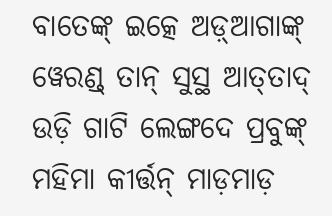ବାତେଙ୍କ୍ ଇତ୍କେ ଅଡ଼୍‌‍ଆଗାଙ୍କ୍ ୱେରଣ୍ଡ୍ ତାନ୍ ସୁସ୍ଥ ଆତ୍‍ତାଦ୍ ଉଡ଼ି ଗାଟି ଲେଙ୍ଗଦେ ପ୍ରବୁଙ୍କ୍ ମହିମା କୀର୍ତ୍ତନ୍ ମାଡ଼ମାଡ଼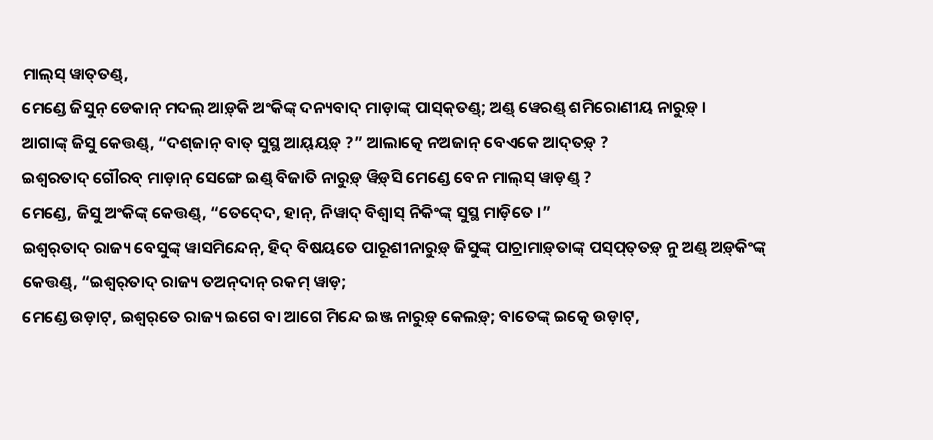ମାଲ୍‍ସ୍ ୱାତ୍‍ତଣ୍ଡ୍,
ମେଣ୍ଡେ ଜିସୁନ୍ ଡେକାନ୍ ମଦଲ୍ ଆଡ଼୍‌‍କି ଅଂକିଙ୍କ୍‌ ଦନ୍ୟବାଦ୍ ମାଡ଼ାଙ୍କ୍ ପାସ୍‍କ୍‍ତଣ୍ଡ୍; ଅଣ୍ଡ୍‌ ୱେରଣ୍ଡ୍ ଶମିରୋଣୀୟ ନାରୁଡ଼୍ ।
ଆଗାଙ୍କ୍ ଜିସୁ କେତ୍ତଣ୍ଡ୍, “ଦଶ୍‍ଜାନ୍ ବାତ୍ ସୁସ୍ଥ ଆୟ୍‍ୟଡ଼୍ ?” ଆଲାତ୍କେ ନଅଜାନ୍ ବେଏକେ ଆଦ୍‍ତଡ଼୍ ?
ଇଶ୍ୱରତାଦ୍ ଗୌରବ୍ ମାଡ଼ାନ୍ ସେଙ୍ଗେ ଇଣ୍ଡ୍ ବିଜାତି ନାରୁଡ଼୍ ୱିଡ଼୍‍ସି ମେଣ୍ଡେ ବେନ ମାଲ୍‍ସ୍ ୱାଡ଼ଣ୍ଡ୍ ?
ମେଣ୍ଡେ, ଜିସୁ ଅଂକିଙ୍କ୍‌ କେତ୍ତଣ୍ଡ୍, “ତେଦ୍‍ଦେ, ହାନ୍, ନିୱାଦ୍ ବିଶ୍ୱାସ୍ ନିକିଂଙ୍କ୍ ସୁସ୍ଥ ମାଡ଼ିତେ ।”
ଇଶ୍ୱର୍‌ତାଦ୍ ରାଜ୍ୟ ବେସୁଙ୍କ୍‍ ୱାସମିନ୍ଦେନ୍, ହିଦ୍ ବିଷୟତେ ପାରୂଶୀନାରୁଡ଼୍ ଜିସୁଙ୍କ୍ ପାଚ୍ରାମାଡ଼୍‍ତାଙ୍କ୍ ପସ୍‍ପ୍‍ତ୍‍ତଡ଼୍ ନୁ ଅଣ୍ଡ୍‌ ଅଡ଼୍‌‍କିଂଙ୍କ୍ କେତ୍ତଣ୍ଡ୍, “ଇଶ୍ୱର୍‌ତାଦ୍ ରାଜ୍ୟ ତଅନ୍‌ଦାନ୍ ରକମ୍ ୱାଡ଼;
ମେଣ୍ଡେ ଉଡ଼ାଟ୍, ଇଶ୍ୱର୍‌ତେ ରାଜ୍ୟ ଇଗେ ବା ଆଗେ ମିନ୍ଦେ ଇଞ୍ଜ ନାରୁଡ଼୍ କେଲଡ଼୍; ବାତେଙ୍କ୍ ଇତ୍କେ ଉଡ଼ାଟ୍,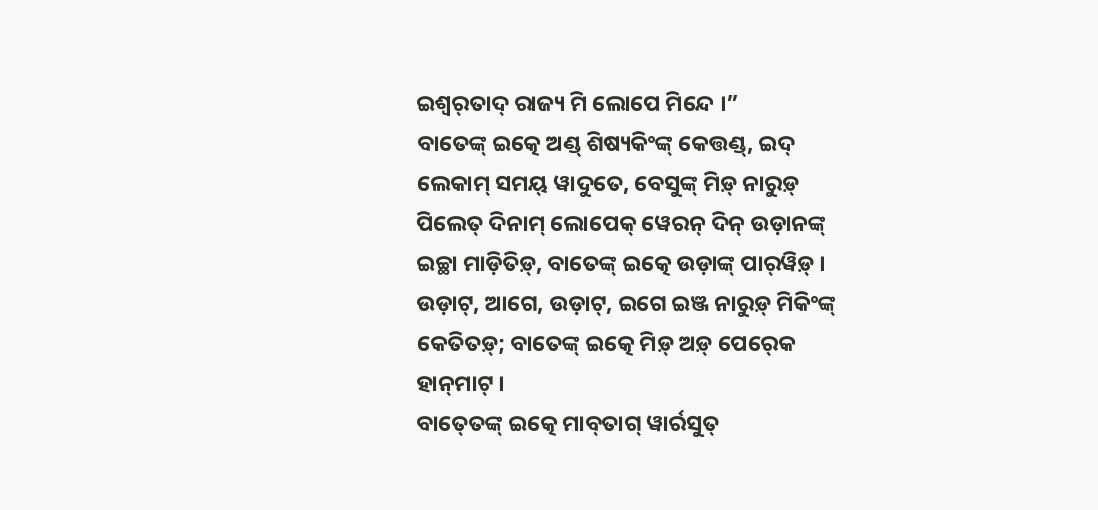ଇଶ୍ୱର୍‌ତାଦ୍ ରାଜ୍ୟ ମି ଲୋପେ ମିନ୍ଦେ ।”
ବାତେଙ୍କ୍ ଇତ୍କେ ଅଣ୍ଡ୍‌ ଶିଷ୍ୟକିଂଙ୍କ୍ କେତ୍ତଣ୍ଡ୍, ଇଦ୍ ଲେକାମ୍ ସମୟ୍ ୱାଦୁତେ, ବେସୁଙ୍କ୍‍ ମିଡ଼୍ ନାରୁଡ଼୍ ପିଲେତ୍ ଦିନାମ୍ ଲୋପେକ୍ ୱେରନ୍ ଦିନ୍ ଉଡ଼ାନଙ୍କ୍ ଇଚ୍ଛା ମାଡ଼ିତିଡ଼୍, ବାତେଙ୍କ୍ ଇତ୍କେ ଉଡ଼ାଙ୍କ୍ ପାର୍‍ୱିଡ଼୍ ।
ଉଡ଼ାଟ୍, ଆଗେ, ଉଡ଼ାଟ୍, ଇଗେ ଇଞ୍ଜ ନାରୁଡ଼୍ ମିକିଂଙ୍କ୍ କେତିତଡ଼୍; ବାତେଙ୍କ୍ ଇତ୍କେ ମିଡ଼୍ ଅଡ଼୍‌‍ ପେର୍‍କେ ହାନ୍‍ମାଟ୍ ।
ବାତ୍‍ତେଙ୍କ୍ ଇତ୍କେ ମାବ୍‍ତାଗ୍ ୱାର୍ରସୁତ୍‍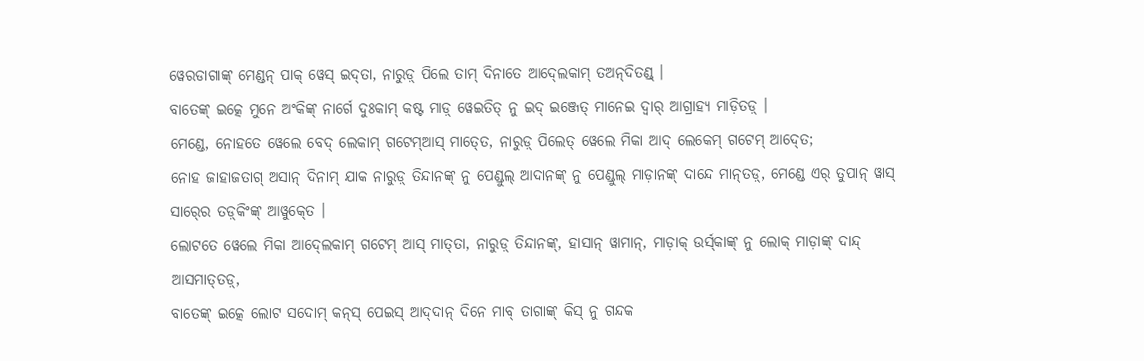ୱେରଡାଗାଙ୍କ୍ ମେଣ୍ଡନ୍ ପାକ୍ ୱେସ୍ ଇଦ୍‍ତା, ନାରୁଡ଼୍ ପିଲେ ତାମ୍ ଦିନାତେ ଆଦ୍‍ଲେକାମ୍ ତଅନ୍‌ଦିତଣ୍ଡ୍ ।
ବାତେଙ୍କ୍ ଇତ୍କେ ମୁନେ ଅଂକିଙ୍କ୍‌ ନାର୍ଗେ ଦୁଃକାମ୍ କଷ୍ଟ ମାଡ଼୍ ୱେଇତିତ୍ ନୁ ଇଦ୍ ଇଞ୍ଜେତ୍ ମାନେଇ ଦ୍ୱାର୍‍ ଆଗ୍ରାହ୍ୟ ମାଡ଼ିତଡ଼୍ ।
ମେଣ୍ଡେ, ନୋହତେ ୱେଲେ ବେଦ୍ ଲେକାମ୍ ଗଟେମ୍ଆସ୍ ମାତ୍‍ତେ, ନାରୁଡ଼୍ ପିଲେତ୍ ୱେଲେ ମିକା ଆଦ୍ ଲେକେମ୍ ଗଟେମ୍ ଆଦ୍‍ତେ;
ନୋହ ଜାହାଜତାଗ୍ ଅସାନ୍ ଦିନାମ୍ ଯାକ ନାରୁଡ଼୍ ତିନ୍ଦାନଙ୍କ୍ ନୁ ପେଣ୍ଡୁଲ୍ ଆଦାନଙ୍କ୍ ନୁ ପେଣ୍ଡୁଲ୍ ମାଡ଼ାନଙ୍କ୍ ଦାନ୍ଦେ ମାନ୍‌ତଡ଼୍, ମେଣ୍ଡେ ଏର୍‍ ତୁପାନ୍ ୱାସ୍ ସାର୍‍ରେ ତଡ଼୍‍କିଂଙ୍କ୍ ଆୱୁକ୍‍ତେ ।
ଲୋଟତେ ୱେଲେ ମିକା ଆଦ୍‍ଲେକାମ୍ ଗଟେମ୍ ଆସ୍ ମାତ୍‍ତା, ନାରୁଡ଼୍ ତିନ୍ଦାନଙ୍କ୍, ହାସାନ୍‍ ୱାମାନ୍, ମାଡ଼ାକ୍ ଉର୍ସ୍‍କାଙ୍କ୍ ନୁ ଲୋକ୍ ମାଡ଼ାଙ୍କ୍ ଦାନ୍ଦ୍ ଆସମାତ୍‍ତଡ଼୍,
ବାତେଙ୍କ୍ ଇତ୍କେ ଲୋଟ ସଦୋମ୍‍ କନ୍‍ସ୍ ପେଇସ୍ ଆଦ୍‍ଦାନ୍ ଦିନେ ମାବ୍ ତାଗାଙ୍କ୍ କିସ୍ ନୁ ଗନ୍ଦକ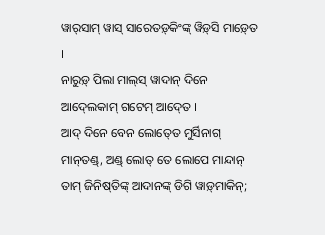ୱାର୍‍ସାମ୍ ୱାସ୍ ସାରେତଡ଼୍‌କିଂଙ୍କ୍ ୱିଡ଼୍‍ସି ମାଡ଼୍‍ତେ ।
ନାରୁଡ଼୍ ପିଲା ମାଲ୍‍ସ୍ ୱାଦାନ୍ ଦିନେ ଆଦ୍‍ଲେକାମ୍ ଗଟେମ୍ ଆଦ୍‍ତେ ।
ଆଦ୍ ଦିନେ ବେନ ଲୋତ୍‍ତେ ମୁର୍ସିନାଗ୍‍ ମାନ୍‍ତଣ୍ଡ୍, ଅଣ୍ଡ୍‌ ଲୋତ୍ ତେ ଲୋପେ ମାନ୍ଦାନ୍ ତାମ୍ ଜିନିଷ୍‍ତିଙ୍କ୍ ଆଦାନଙ୍କ୍ ଡିଗି ୱାଡ଼୍‍ମାକିନ୍;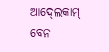ଆଦ୍‍ଲେକାମ୍ ବେନ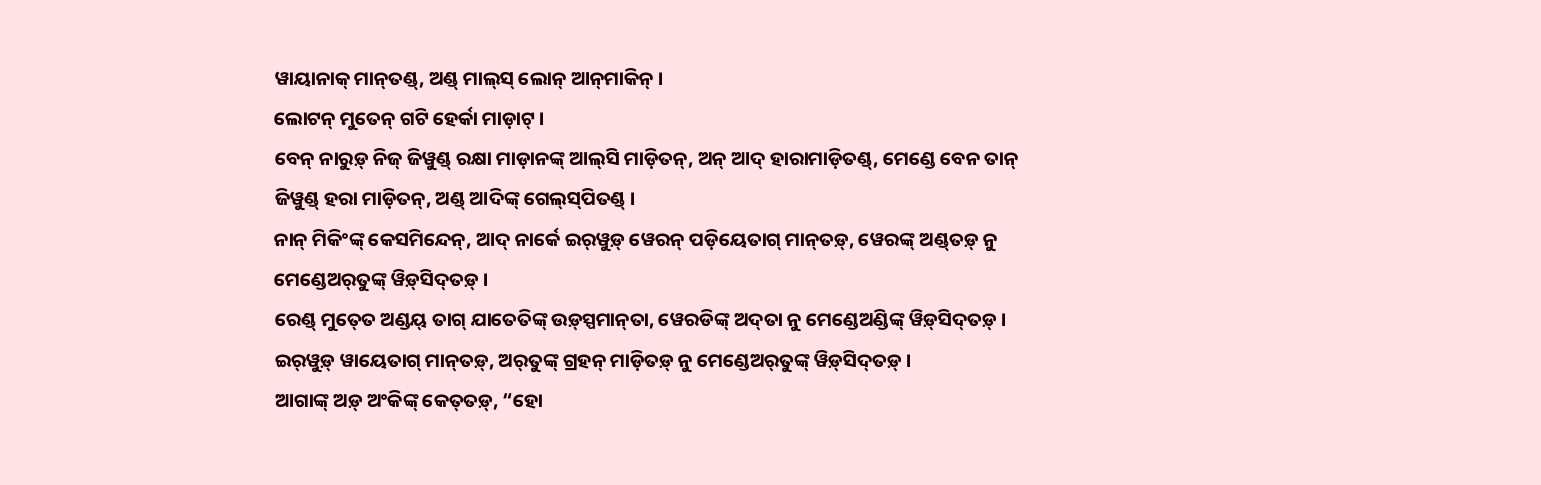ୱାୟାନାକ୍‍ ମାନ୍‍ତଣ୍ଡ୍, ଅଣ୍ଡ୍‌ ମାଲ୍‍ସ୍ ଲୋନ୍‌ ଆନ୍‌‍ମାକିନ୍‍ ।
ଲୋଟନ୍ ମୁତେନ୍ ଗଟି ହେର୍କା ମାଡ଼ାଟ୍ ।
ବେନ୍ ନାରୁଡ଼୍ ନିଜ୍ ଜିୱୁଣ୍ଡ୍ ରକ୍ଷା ମାଡ଼ାନଙ୍କ୍ ଆଲ୍‍ସି ମାଡ଼ିତନ୍, ଅନ୍‌ ଆଦ୍ ହାରାମାଡ଼ିତଣ୍ଡ୍, ମେଣ୍ଡେ ବେନ ତାନ୍ ଜିୱୁଣ୍ଡ୍ ହରା ମାଡ଼ିତନ୍, ଅଣ୍ଡ୍‌ ଆଦିଙ୍କ୍ ଗେଲ୍‍ସ୍‍ପିତଣ୍ଡ୍ ।
ନାନ୍ ମିକିଂଙ୍କ୍ କେସମିନ୍ଦେନ୍, ଆଦ୍ ନାର୍କେ ଇର୍‍ୱୁଡ଼୍ ୱେରନ୍ ପଡ଼ିୟେତାଗ୍ ମାନ୍‍ତଡ଼୍, ୱେରଙ୍କ୍ ଅଣ୍ଡ୍‌ତଡ଼୍ ନୁ ମେଣ୍ଡେଅର୍‍ତୁଙ୍କ୍ ୱିଡ଼୍‍ସିଦ୍‍ତଡ଼୍ ।
ରେଣ୍ଡ୍ ମୁତ୍‍ତେ ଅଣ୍ଡୟ୍‌ ତାଗ୍ ଯାତେତିଙ୍କ୍ ଉଡ଼୍‍ସ୍ପମାନ୍‍ତା, ୱେରଡିଙ୍କ୍ ଅଦ୍‌ତା ନୁ ମେଣ୍ଡେଅଣ୍ଡିଙ୍କ୍ ୱିଡ଼୍‍ସିଦ୍‍ତଡ଼୍ ।
ଇର୍‍ୱୁଡ଼୍ ୱାୟେତାଗ୍ ମାନ୍‍ତଡ଼୍, ଅର୍‍ତୁଙ୍କ୍ ଗ୍ରହନ୍ ମାଡ଼ିତଡ଼୍ ନୁ ମେଣ୍ଡେଅର୍‍ତୁଙ୍କ୍ ୱିଡ଼୍‍ସିଦ୍‍ତଡ଼୍ ।
ଆଗାଙ୍କ୍ ଅଡ଼୍‌‍ ଅଂକିଙ୍କ୍‌ କେତ୍‍ତଡ଼୍, “ହୋ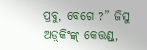ପ୍ରବୁ, ବେଗେ ?” ଜିସୁ ଅଡ଼୍‌‍କିଂଙ୍କ୍ କେତ୍ତଣ୍ଡ୍,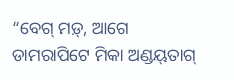“ବେଗ୍ ମଡ଼୍, ଆଗେ ଡାମରାପିଟେ ମିକା ଅଣ୍ଡୟ୍‌‍ତାଗ୍‍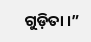ଗୁଡ଼ିତା ।”